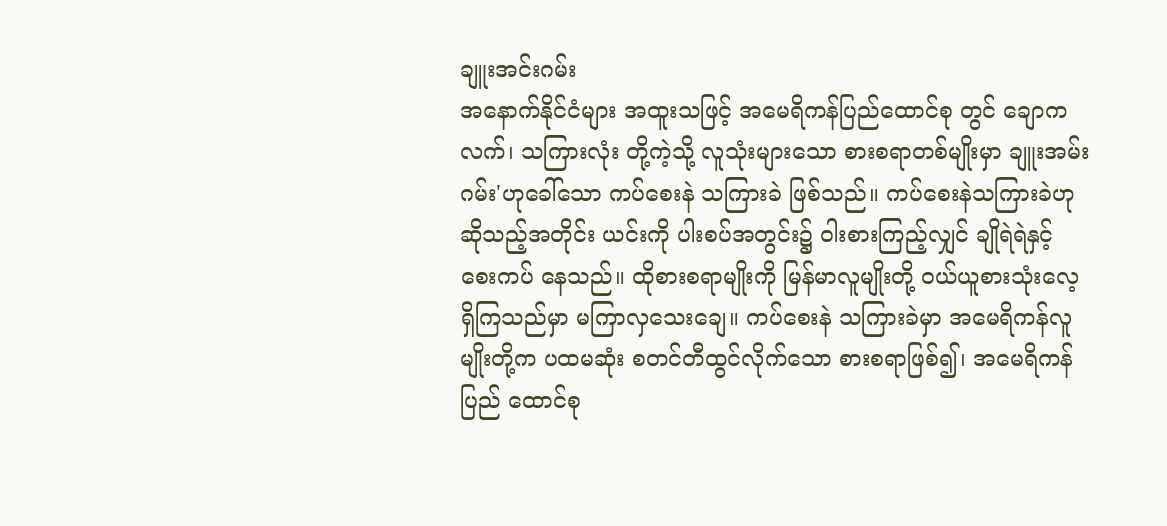ချူးအင်းဂမ်း
အနောက်နိုင်ငံများ အထူးသဖြင့် အမေရိကန်ပြည်ထောင်စု တွင် ချောကလက်၊ သကြားလုံး တို့ကဲ့သို့ လူသုံးများသော စားစရာတစ်မျိုးမှာ ချူးအမ်းဂမ်း'ဟုခေါ်သော ကပ်စေးနဲ သကြားခဲ ဖြစ်သည်။ ကပ်စေးနဲသကြားခဲဟု ဆိုသည့်အတိုင်း ယင်းကို ပါးစပ်အတွင်း၌ ဝါးစားကြည့်လျှင် ချိုရဲရဲနှင့် စေးကပ် နေသည်။ ထိုစားစရာမျိုးကို မြန်မာလူမျိုးတို့ ဝယ်ယူစားသုံးလေ့ ရှိကြသည်မှာ မကြာလှသေးချေ။ ကပ်စေးနဲ သကြားခဲမှာ အမေရိကန်လူမျိုးတို့က ပထမဆုံး စတင်တီထွင်လိုက်သော စားစရာဖြစ်၍၊ အမေရိကန်ပြည် ထောင်စု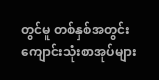တွင်မူ တစ်နှစ်အတွင်း ကျောင်းသုံးစာအုပ်များ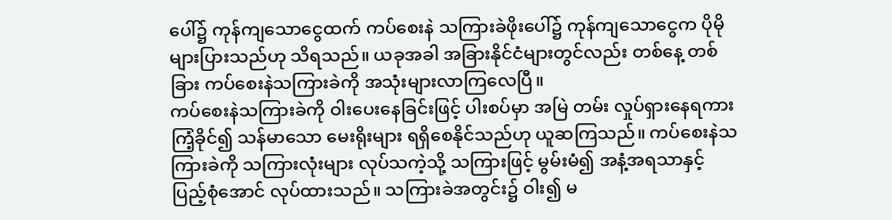ပေါ်၌ ကုန်ကျသောငွေထက် ကပ်စေးနဲ သကြားခဲဖိုးပေါ်၌ ကုန်ကျသောငွေက ပိုမို များပြားသည်ဟု သိရသည်။ ယခုအခါ အခြားနိုင်ငံများတွင်လည်း တစ်နေ့ တစ်ခြား ကပ်စေးနဲသကြားခဲကို အသုံးများလာကြလေပြီ။
ကပ်စေးနဲသကြားခဲကို ဝါးပေးနေခြင်းဖြင့် ပါးစပ်မှာ အမြဲ တမ်း လှုပ်ရှားနေရကား ကြံ့ခိုင်၍ သန်မာသော မေးရိုးများ ရရှိစေနိုင်သည်ဟု ယူဆကြသည်။ ကပ်စေးနဲသကြားခဲကို သကြားလုံးများ လုပ်သကဲ့သို့ သကြားဖြင့် မွမ်းမံ၍ အနံ့အရသာနှင့် ပြည့်စုံအောင် လုပ်ထားသည်။ သကြားခဲအတွင်း၌ ဝါး၍ မ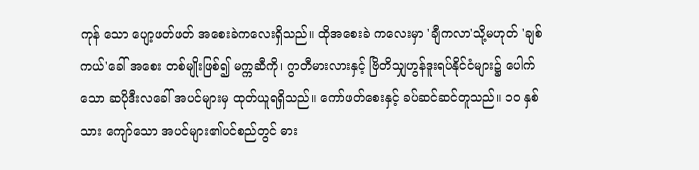ကုန် သော ပျော့ဖတ်ဖတ် အစေးခဲကလေးရှိသည်။ ထိုအစေးခဲ ကလေးမှာ 'ချီကလာ'သို့မဟုတ် 'ချစ်ကယ်'ခေါ် အစေး တစ်မျိုးဖြစ်၍ မက္ကဆီကို၊ ဂွာတီမားလားနှင့် ဗြိတိသျှဟွန်ဒူးရပ်နိုင်ငံများ၌ ပေါက်သော ဆပိုဒီးလခေါ် အပင်များမှ ထုတ်ယူရရှိသည်။ ကော်ဖတ်စေးနှင့် ခပ်ဆင်ဆင်တူသည်။ ၁ဝ နှစ်သား ကျော်သော အပင်များ၏ပင်စည်တွင် ဓား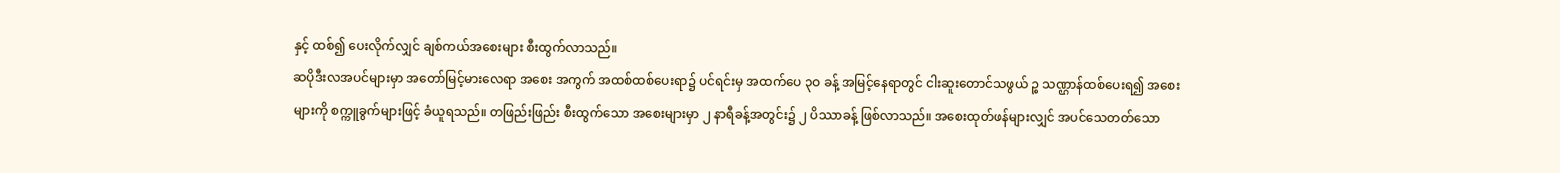နှင့် ထစ်၍ ပေးလိုက်လျှင် ချစ်ကယ်အစေးများ စီးထွက်လာသည်။
ဆပိုဒီးလအပင်များမှာ အတော်မြင့်မားလေရာ အစေး အကွက် အထစ်ထစ်ပေးရာ၌ ပင်ရင်းမှ အထက်ပေ ၃ဝ ခန့် အမြင့်နေရာတွင် ငါးဆူးတောင်သဖွယ် ဉ္စ သဏ္ဌာန်ထစ်ပေးရ၍ အစေးများကို စက္ကူခွက်များဖြင့် ခံယူရသည်။ တဖြည်းဖြည်း စီးထွက်သော အစေးများမှာ ၂ နာရီခန့်အတွင်း၌ ၂ ပိဿာခန့် ဖြစ်လာသည်။ အစေးထုတ်ဖန်များလျှင် အပင်သေတတ်သော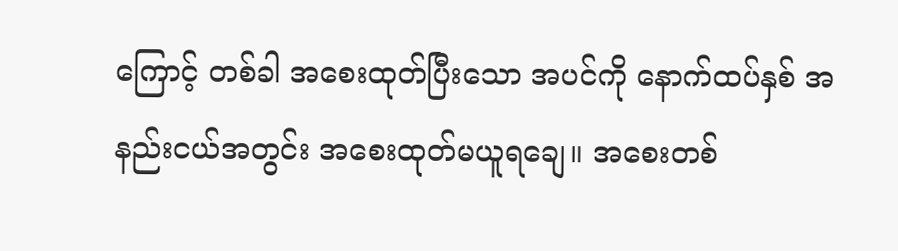ကြောင့် တစ်ခါ အစေးထုတ်ပြီးသော အပင်ကို နောက်ထပ်နှစ် အနည်းငယ်အတွင်း အစေးထုတ်မယူရချေ။ အစေးတစ်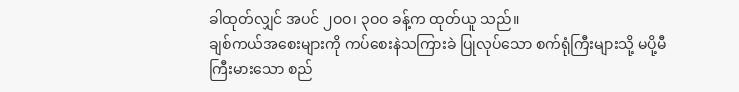ခါထုတ်လျှင် အပင် ၂ဝဝ၊ ၃ဝဝ ခန့်က ထုတ်ယူ သည်။
ချစ်ကယ်အစေးများကို ကပ်စေးနဲသကြားခဲ ပြုလုပ်သော စက်ရုံကြီးများသို့ မပို့မီ ကြီးမားသော စည်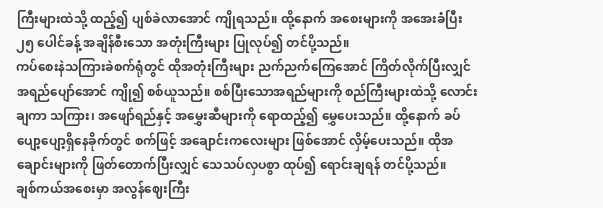ကြီးများထဲသို့ ထည့်၍ ပျစ်ခဲလာအောင် ကျိုရသည်။ ထို့နောက် အစေးများကို အအေးခံပြီး ၂၅ ပေါင်ခန့် အချိန်စီးသော အတုံးကြီးများ ပြုလုပ်၍ တင်ပို့သည်။
ကပ်စေးနဲသကြားခဲစက်ရုံတွင် ထိုအတုံးကြီးများ ညက်ညက်ကြေအောင် ကြိတ်လိုက်ပြီးလျှင် အရည်ပျော်အောင် ကျို၍ စစ်ယူသည်။ စစ်ပြီးသောအရည်များကို စည်ကြီးများထဲသို့ လောင်းချကာ သကြား၊ အဖျော်ရည်နှင့် အမွှေးဆီများကို ရောထည့်၍ မွှေပေးသည်။ ထို့နောက် ခပ်ပျော့ပျော့ရှိနေခိုက်တွင် စက်ဖြင့် အချောင်းကလေးများ ဖြစ်အောင် လှိမ့်ပေးသည်။ ထိုအချောင်းများကို ဖြတ်တောက်ပြီးလျှင် သေသပ်လှပစွာ ထုပ်၍ ရောင်းချရန် တင်ပို့သည်။
ချစ်ကယ်အစေးမှာ အလွန်ဈေးကြီး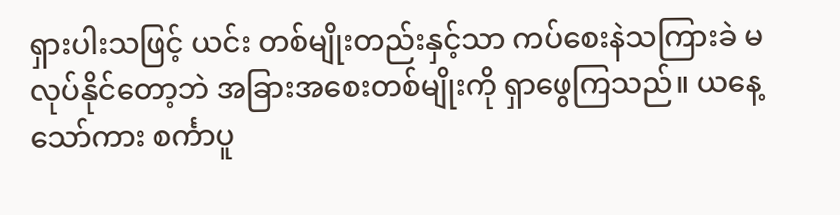ရှားပါးသဖြင့် ယင်း တစ်မျိုးတည်းနှင့်သာ ကပ်စေးနဲသကြားခဲ မလုပ်နိုင်တော့ဘဲ အခြားအစေးတစ်မျိုးကို ရှာဖွေကြသည်။ ယနေ့သော်ကား စင်္ကာပူ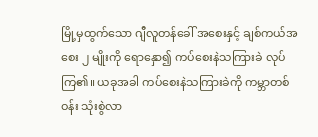မြို့မှထွက်သော ဂျီလူတန်ခေါ် အစေးနှင့် ချစ်ကယ်အစေး ၂ မျိုးကို ရောနှော၍ ကပ်စေးနဲသကြားခဲ လုပ်ကြ၏။ ယခုအခါ ကပ်စေးနဲသကြားခဲကို ကမ္ဘာတစ်ဝန်း သုံးစွဲလာ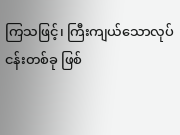ကြသဖြင့်၊ ကြီးကျယ်သောလုပ်ငန်းတစ်ခု ဖြစ်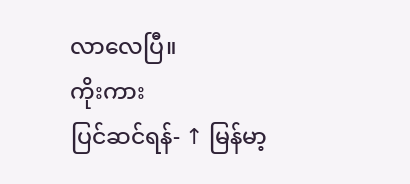လာလေပြီ။
ကိုးကား
ပြင်ဆင်ရန်- ↑ မြန်မာ့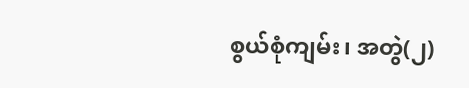စွယ်စုံကျမ်း၊ အတွဲ(၂)